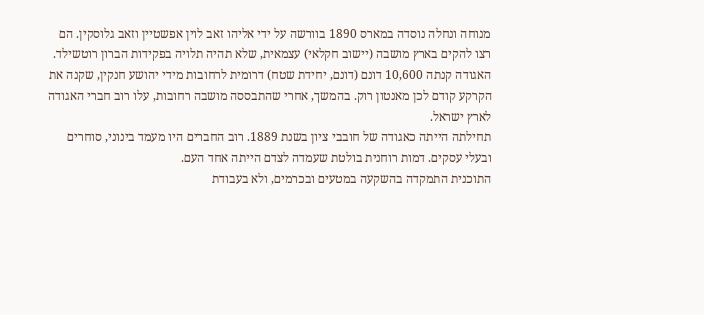מנוחה ונחלה נוסדה במארס 1890 בוורשה על ידי אליהו זאב לוין אפשטיין וזאב גלוסקין. הם רצו להקים בארץ מושבה (יישוב חקלאי) עצמאית, שלא תהיה תלויה בפקידות הברון רוטשילד.
האגודה קנתה 10,600 דונם (דונם, יחידת שטח) דרומית לרחובות מידי יהושע חנקין, שקנה את הקרקע קודם לכן מאנטון רוק. בהמשך, אחרי שהתבססה מושבה רחובות, עלו רוב חברי האגודה לארץ ישראל.
תחילתה הייתה כאגודה של חובבי ציון בשנת 1889. רוב החברים היו מעמד בינוני, סוחרים ובעלי עסקים. דמות רוחנית בולטת שעמדה לצדם הייתה אחד העם.
התוכנית התמקדה בהשקעה במטעים ובכרמים, ולא בעבודת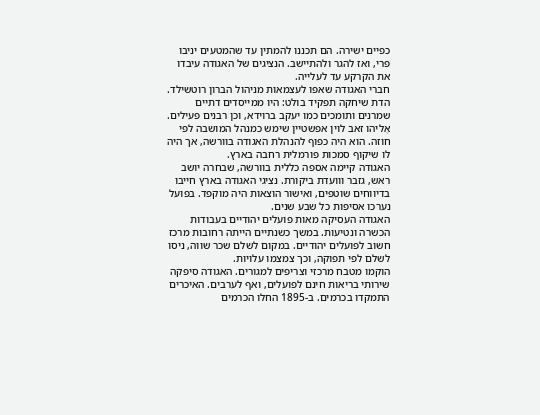כפיים ישירה. הם תכננו להמתין עד שהמטעים יניבו פרי, ואז להגר ולהתיישב. הנציגים של האגודה עיבדו את הקרקע עד לעלייה.
חברי האגודה שאפו לעצמאות מניהול הברון רוטשילד. הדת שיחקה תפקיד בולט: היו ממייסדים דתיים שמרנים ותומכים כמו יעקב ברוידא, וכן רבנים פעילים.
אֶליהו זאב לוין אפשטיין שימש כמנהל המושבה לפי חוזה. הוא היה כפוף להנהלת האגודה בוורשה, אך היה לו שיקוף סמכות פורמלית רחבה בארץ.
האגודה קיימה אספה כללית בוורשה, שבחרה יושב ראש, גזבר ווועדת ביקורת. נציגי האגודה בארץ חייבו בדיווחים שוטפים, ואישור הוצאות היה מוקפד. בפועל נערכו אסיפות כל שבע שנים.
האגודה העסיקה מאות פועלים יהודיים בעבודות הכשרה ונטיעות. במשך כשנתיים הייתה רחובות מרכז חשוב לפועלים יהודיים. במקום לשלם שכר שווה, ניסו לשלם לפי תפוקה, וכך צמצמו עלויות.
הוקמו מטבח מרכזי וצריפים למגורים. האגודה סיפקה שירותי בריאות חינם לפועלים, ואף לערבים. האיכרים התמקדו בכרמים. ב-1895 החלו הכרמים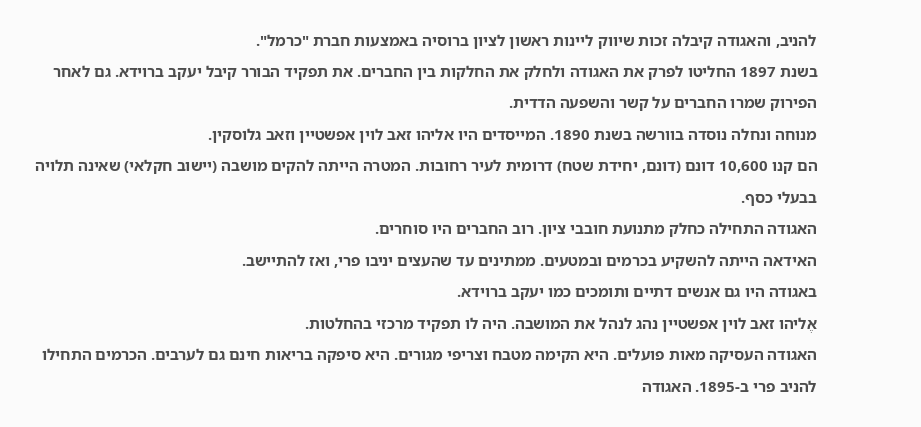להניב, והאגודה קיבלה זכות שיווק ליינות ראשון לציון ברוסיה באמצעות חברת "כרמל".
בשנת 1897 החליטו לפרק את האגודה ולחלק את החלקות בין החברים. את תפקיד הבורר קיבל יעקב ברוידא. גם לאחר הפירוק שמרו החברים על קשר והשפעה הדדית.
מנוחה ונחלה נוסדה בוורשה בשנת 1890. המייסדים היו אליהו זאב לוין אפשטיין וזאב גלוסקין.
הם קנו 10,600 דונם (דונם, יחידת שטח) דרומית לעיר רחובות. המטרה הייתה להקים מושבה (יישוב חקלאי) שאינה תלויה בבעלי כסף.
האגודה התחילה כחלק מתנועת חובבי ציון. רוב החברים היו סוחרים.
האידאה הייתה להשקיע בכרמים ובמטעים. ממתינים עד שהעצים יניבו פרי, ואז להתיישב.
באגודה היו גם אנשים דתיים ותומכים כמו יעקב ברוידא.
אֶליהו זאב לוין אפשטיין נהג לנהל את המושבה. היה לו תפקיד מרכזי בהחלטות.
האגודה העסיקה מאות פועלים. היא הקימה מטבח וצריפי מגורים. היא סיפקה בריאות חינם גם לערבים. הכרמים התחילו להניב פרי ב-1895. האגודה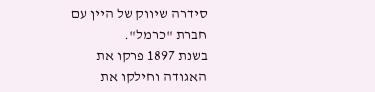סידרה שיווק של היין עם חברת "כרמל".
בשנת 1897 פרקו את האגודה וחילקו את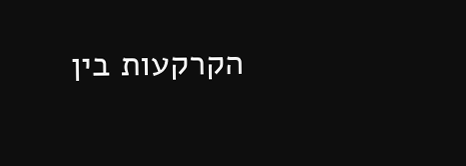הקרקעות בין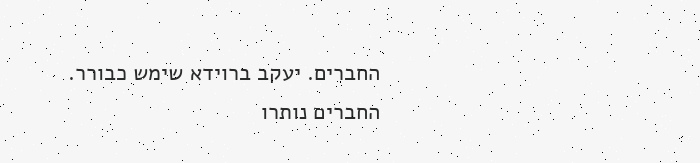החברים. יעקב ברוידא שימש כבורר. החברים נותרו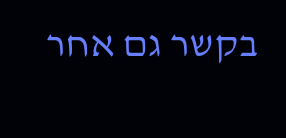בקשר גם אחר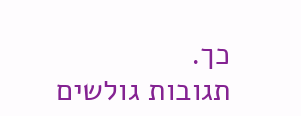כך.
תגובות גולשים